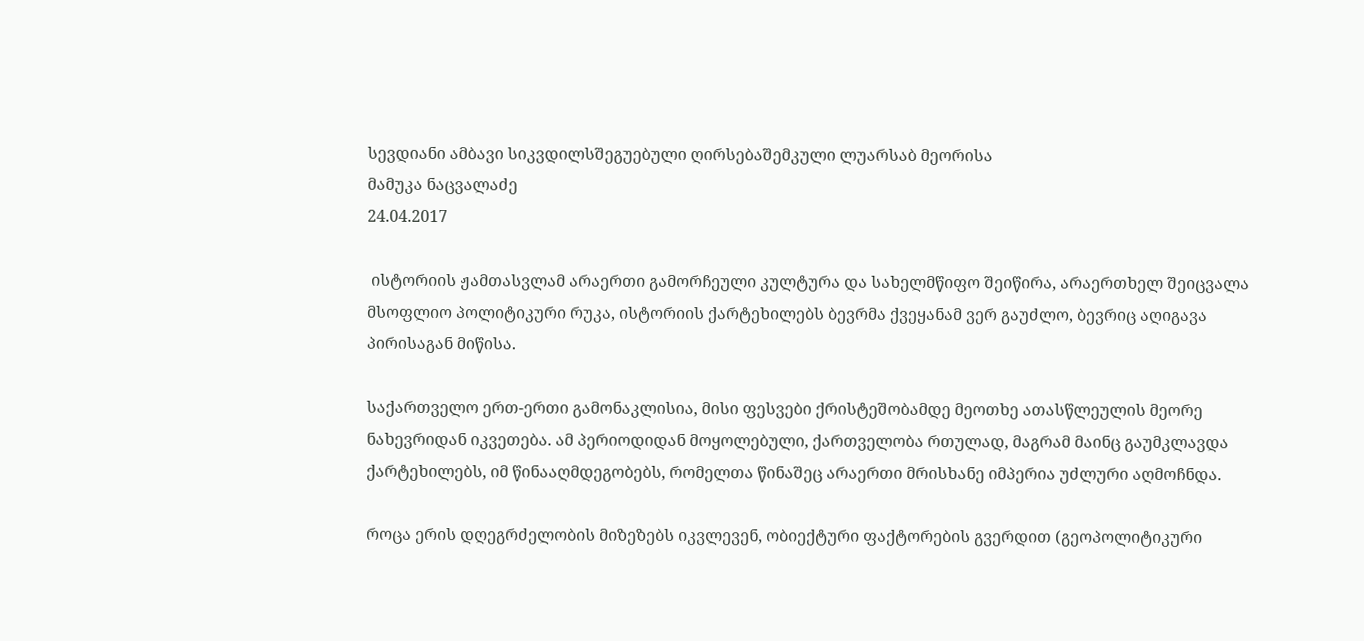სევდიანი ამბავი სიკვდილსშეგუებული ღირსებაშემკული ლუარსაბ მეორისა
მამუკა ნაცვალაძე
24.04.2017

 ისტორიის ჟამთასვლამ არაერთი გამორჩეული კულტურა და სახელმწიფო შეიწირა, არაერთხელ შეიცვალა მსოფლიო პოლიტიკური რუკა, ისტორიის ქარტეხილებს ბევრმა ქვეყანამ ვერ გაუძლო, ბევრიც აღიგავა პირისაგან მიწისა.

საქართველო ერთ-ერთი გამონაკლისია, მისი ფესვები ქრისტეშობამდე მეოთხე ათასწლეულის მეორე ნახევრიდან იკვეთება. ამ პერიოდიდან მოყოლებული, ქართველობა რთულად, მაგრამ მაინც გაუმკლავდა ქარტეხილებს, იმ წინააღმდეგობებს, რომელთა წინაშეც არაერთი მრისხანე იმპერია უძლური აღმოჩნდა.

როცა ერის დღეგრძელობის მიზეზებს იკვლევენ, ობიექტური ფაქტორების გვერდით (გეოპოლიტიკური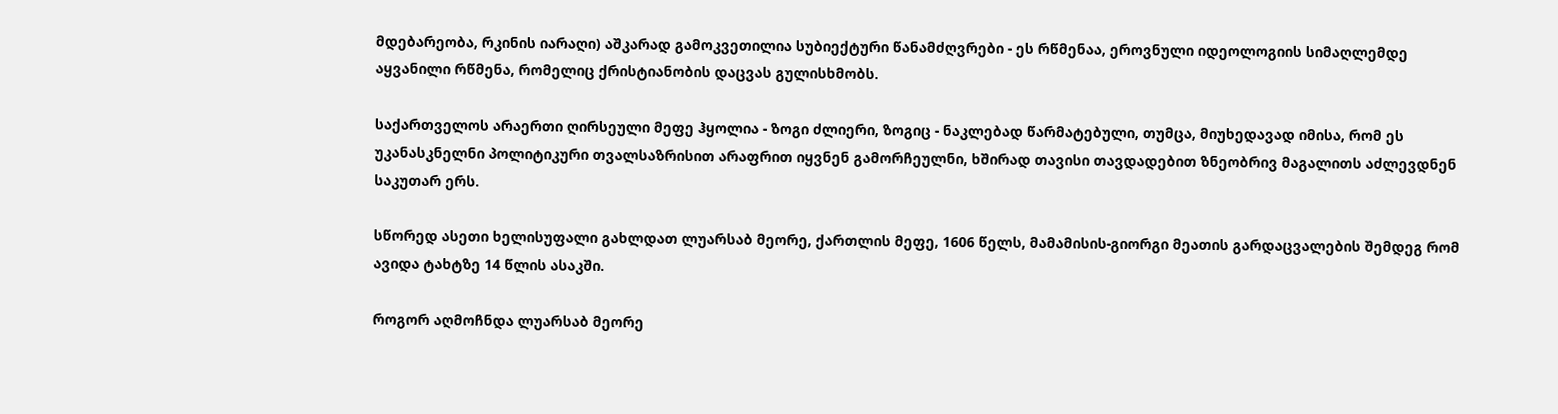მდებარეობა, რკინის იარაღი) აშკარად გამოკვეთილია სუბიექტური წანამძღვრები - ეს რწმენაა, ეროვნული იდეოლოგიის სიმაღლემდე აყვანილი რწმენა, რომელიც ქრისტიანობის დაცვას გულისხმობს.

საქართველოს არაერთი ღირსეული მეფე ჰყოლია - ზოგი ძლიერი, ზოგიც - ნაკლებად წარმატებული, თუმცა, მიუხედავად იმისა, რომ ეს უკანასკნელნი პოლიტიკური თვალსაზრისით არაფრით იყვნენ გამორჩეულნი, ხშირად თავისი თავდადებით ზნეობრივ მაგალითს აძლევდნენ საკუთარ ერს.

სწორედ ასეთი ხელისუფალი გახლდათ ლუარსაბ მეორე, ქართლის მეფე, 1606 წელს, მამამისის-გიორგი მეათის გარდაცვალების შემდეგ რომ ავიდა ტახტზე 14 წლის ასაკში.

როგორ აღმოჩნდა ლუარსაბ მეორე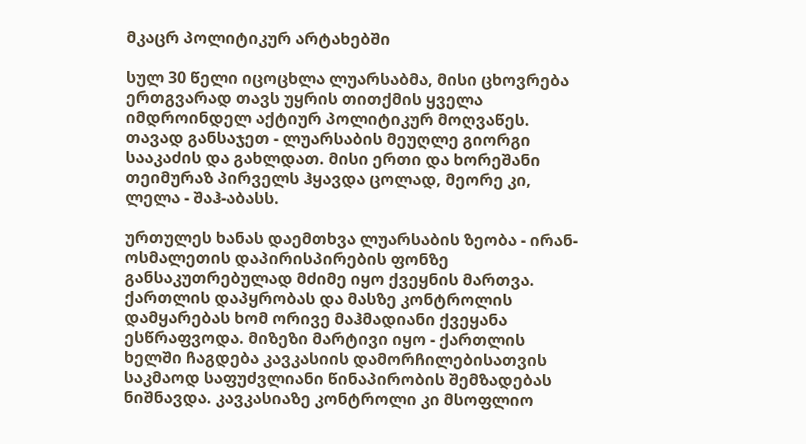მკაცრ პოლიტიკურ არტახებში

სულ 30 წელი იცოცხლა ლუარსაბმა, მისი ცხოვრება ერთგვარად თავს უყრის თითქმის ყველა იმდროინდელ აქტიურ პოლიტიკურ მოღვაწეს. თავად განსაჯეთ - ლუარსაბის მეუღლე გიორგი სააკაძის და გახლდათ. მისი ერთი და ხორეშანი თეიმურაზ პირველს ჰყავდა ცოლად, მეორე კი, ლელა - შაჰ-აბასს.

ურთულეს ხანას დაემთხვა ლუარსაბის ზეობა - ირან-ოსმალეთის დაპირისპირების ფონზე განსაკუთრებულად მძიმე იყო ქვეყნის მართვა. ქართლის დაპყრობას და მასზე კონტროლის დამყარებას ხომ ორივე მაჰმადიანი ქვეყანა ესწრაფვოდა. მიზეზი მარტივი იყო - ქართლის ხელში ჩაგდება კავკასიის დამორჩილებისათვის საკმაოდ საფუძვლიანი წინაპირობის შემზადებას ნიშნავდა. კავკასიაზე კონტროლი კი მსოფლიო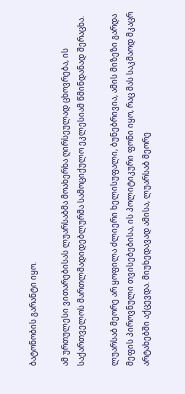ბატონობის გარანტი იყო.

ამ ურთულესი ვითარებისას ლუარსაბმა მოახერხა ღირსეულად ცხოვრება, ის საქართველოს მართლმადიდებლურმა სამოციქულო ეკლესიამ წმინდანად შერაცხა.

ლუარსაბ მეორე არ ყოფილა ძლიერი ხელისუფალი, ბუნებრივია, ამის მიზეზი გარდა მეფის პიროვნული თვისებებისა, ის პოლიტიკური ფონი იყო, რაც მას საკმაოდ მკაცრ არტახებში აქცევდა. მიუხედავად ამისა, ლუარსაბ მეორე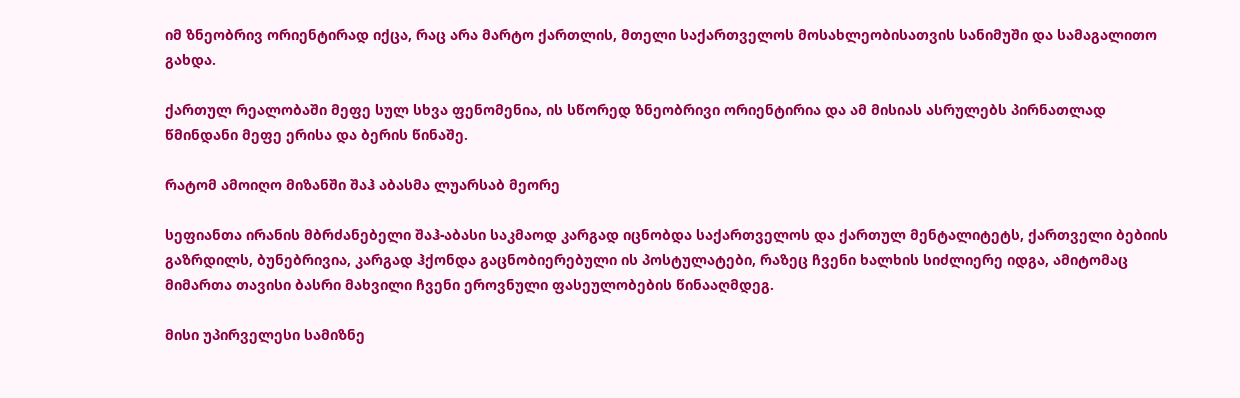იმ ზნეობრივ ორიენტირად იქცა, რაც არა მარტო ქართლის, მთელი საქართველოს მოსახლეობისათვის სანიმუში და სამაგალითო გახდა.

ქართულ რეალობაში მეფე სულ სხვა ფენომენია, ის სწორედ ზნეობრივი ორიენტირია და ამ მისიას ასრულებს პირნათლად წმინდანი მეფე ერისა და ბერის წინაშე.

რატომ ამოიღო მიზანში შაჰ აბასმა ლუარსაბ მეორე

სეფიანთა ირანის მბრძანებელი შაჰ-აბასი საკმაოდ კარგად იცნობდა საქართველოს და ქართულ მენტალიტეტს, ქართველი ბებიის გაზრდილს, ბუნებრივია, კარგად ჰქონდა გაცნობიერებული ის პოსტულატები, რაზეც ჩვენი ხალხის სიძლიერე იდგა, ამიტომაც მიმართა თავისი ბასრი მახვილი ჩვენი ეროვნული ფასეულობების წინააღმდეგ.

მისი უპირველესი სამიზნე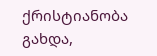ქრისტიანობა გახდა,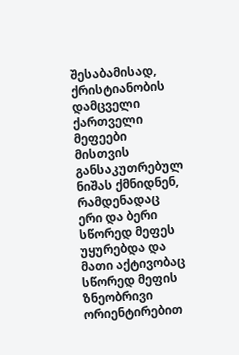შესაბამისად, ქრისტიანობის დამცველი ქართველი მეფეები მისთვის განსაკუთრებულ ნიშას ქმნიდნენ, რამდენადაც ერი და ბერი სწორედ მეფეს უყურებდა და მათი აქტივობაც სწორედ მეფის ზნეობრივი ორიენტირებით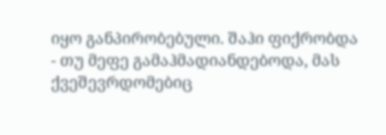იყო განპირობებული. შაჰი ფიქრობდა - თუ მეფე გამაჰმადიანდებოდა, მას ქვეშევრდომებიც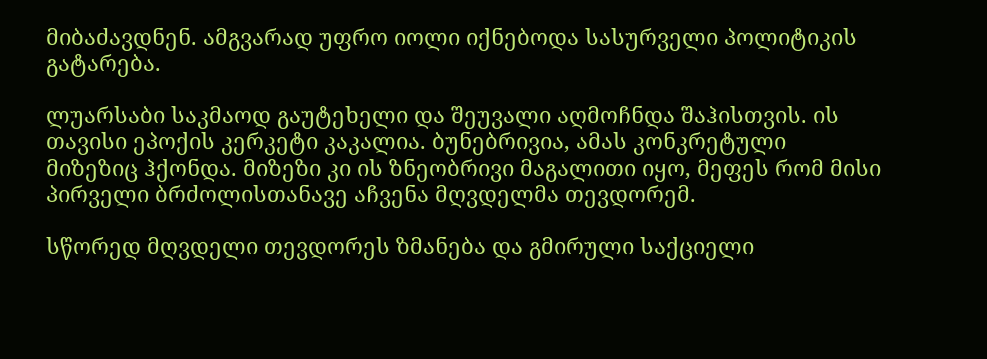მიბაძავდნენ. ამგვარად უფრო იოლი იქნებოდა სასურველი პოლიტიკის გატარება.

ლუარსაბი საკმაოდ გაუტეხელი და შეუვალი აღმოჩნდა შაჰისთვის. ის თავისი ეპოქის კერკეტი კაკალია. ბუნებრივია, ამას კონკრეტული მიზეზიც ჰქონდა. მიზეზი კი ის ზნეობრივი მაგალითი იყო, მეფეს რომ მისი პირველი ბრძოლისთანავე აჩვენა მღვდელმა თევდორემ.

სწორედ მღვდელი თევდორეს ზმანება და გმირული საქციელი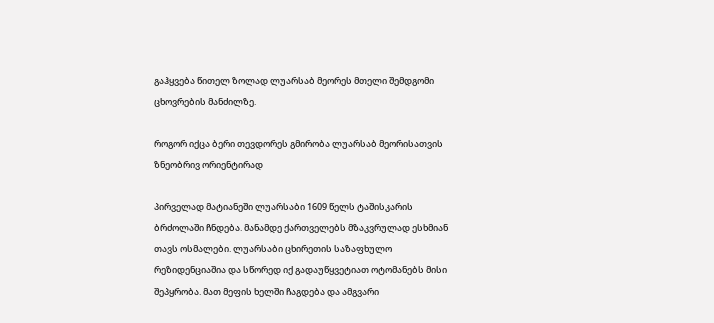გაჰყვება წითელ ზოლად ლუარსაბ მეორეს მთელი შემდგომი ცხოვრების მანძილზე.

როგორ იქცა ბერი თევდორეს გმირობა ლუარსაბ მეორისათვის ზნეობრივ ორიენტირად

პირველად მატიანეში ლუარსაბი 1609 წელს ტაშისკარის ბრძოლაში ჩნდება. მანამდე ქართველებს მზაკვრულად ესხმიან თავს ოსმალები. ლუარსაბი ცხირეთის საზაფხულო რეზიდენციაშია და სწორედ იქ გადაუწყვეტიათ ოტომანებს მისი შეპყრობა. მათ მეფის ხელში ჩაგდება და ამგვარი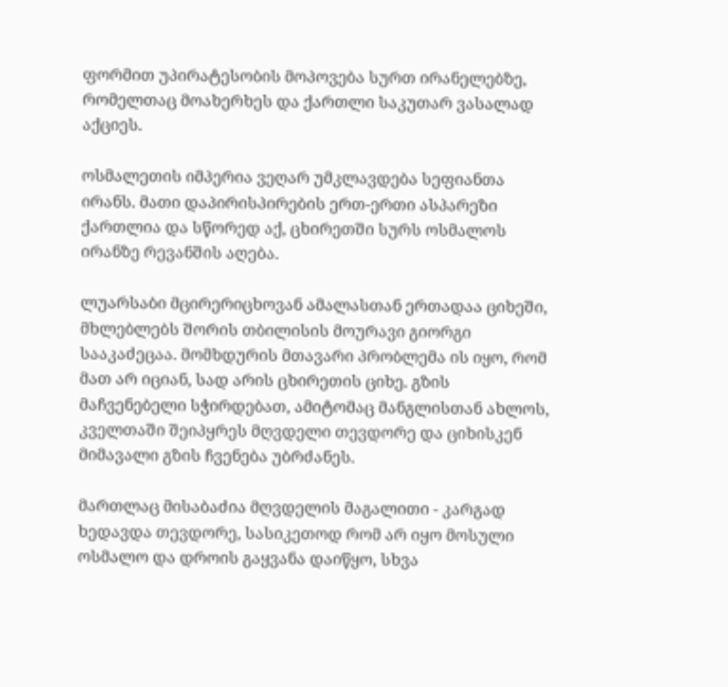ფორმით უპირატესობის მოპოვება სურთ ირანელებზე, რომელთაც მოახერხეს და ქართლი საკუთარ ვასალად აქციეს.

ოსმალეთის იმპერია ვეღარ უმკლავდება სეფიანთა ირანს. მათი დაპირისპირების ერთ-ერთი ასპარეზი ქართლია და სწორედ აქ, ცხირეთში სურს ოსმალოს ირანზე რევანშის აღება.

ლუარსაბი მცირერიცხოვან ამალასთან ერთადაა ციხეში, მხლებლებს შორის თბილისის მოურავი გიორგი სააკაძეცაა. მომხდურის მთავარი პრობლემა ის იყო, რომ მათ არ იციან, სად არის ცხირეთის ციხე. გზის მაჩვენებელი სჭირდებათ, ამიტომაც მანგლისთან ახლოს, კველთაში შეიპყრეს მღვდელი თევდორე და ციხისკენ მიმავალი გზის ჩვენება უბრძანეს.

მართლაც მისაბაძია მღვდელის მაგალითი - კარგად ხედავდა თევდორე, სასიკეთოდ რომ არ იყო მოსული ოსმალო და დროის გაყვანა დაიწყო, სხვა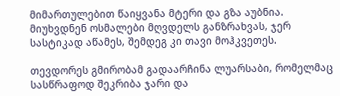მიმართულებით წაიყვანა მტერი და გზა აუბნია. მიუხვდნენ ოსმალები მღვდელს განზრახვას, ჯერ სასტიკად აწამეს, შემდეგ კი თავი მოჰკვეთეს.

თევდორეს გმირობამ გადაარჩინა ლუარსაბი, რომელმაც სასწრაფოდ შეკრიბა ჯარი და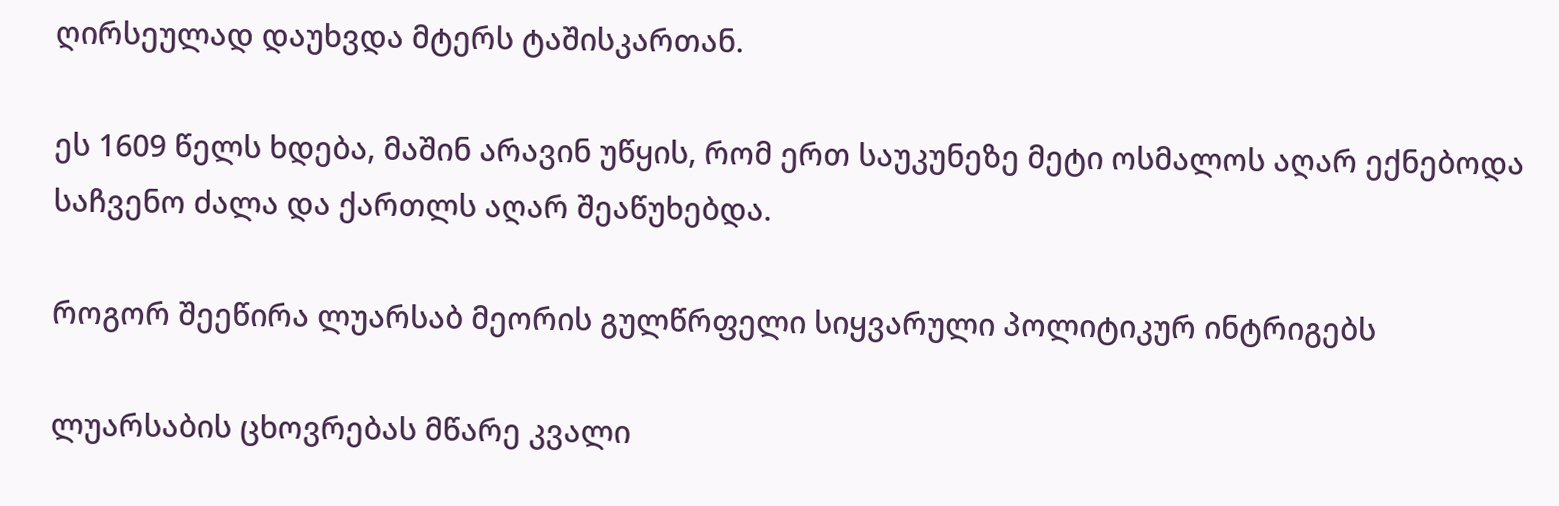ღირსეულად დაუხვდა მტერს ტაშისკართან.

ეს 1609 წელს ხდება, მაშინ არავინ უწყის, რომ ერთ საუკუნეზე მეტი ოსმალოს აღარ ექნებოდა საჩვენო ძალა და ქართლს აღარ შეაწუხებდა.

როგორ შეეწირა ლუარსაბ მეორის გულწრფელი სიყვარული პოლიტიკურ ინტრიგებს

ლუარსაბის ცხოვრებას მწარე კვალი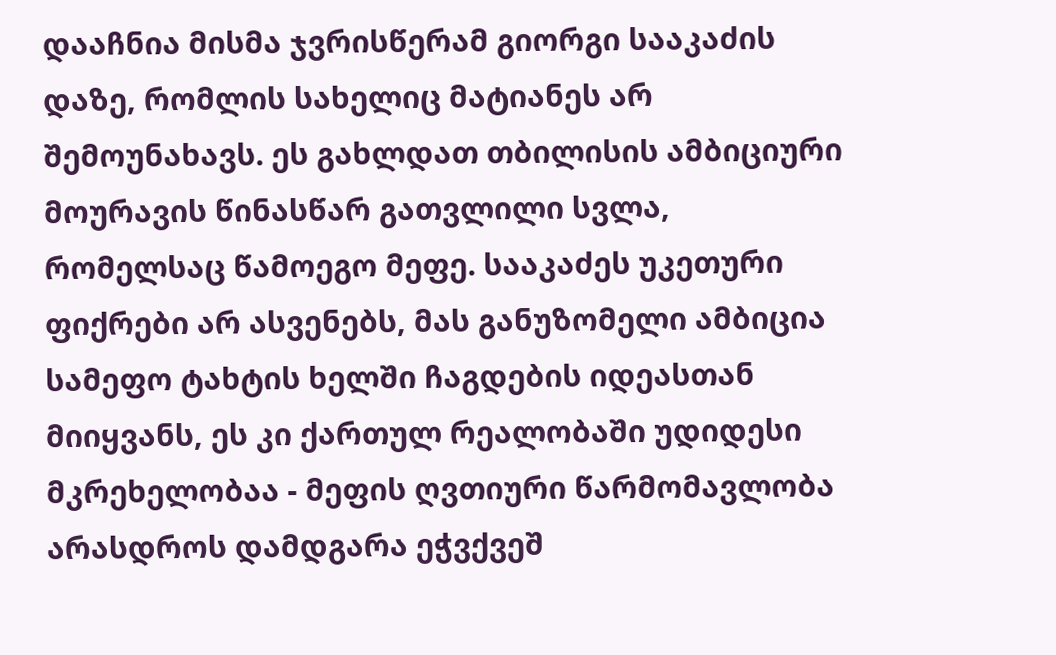დააჩნია მისმა ჯვრისწერამ გიორგი სააკაძის დაზე, რომლის სახელიც მატიანეს არ შემოუნახავს. ეს გახლდათ თბილისის ამბიციური მოურავის წინასწარ გათვლილი სვლა, რომელსაც წამოეგო მეფე. სააკაძეს უკეთური ფიქრები არ ასვენებს, მას განუზომელი ამბიცია სამეფო ტახტის ხელში ჩაგდების იდეასთან მიიყვანს, ეს კი ქართულ რეალობაში უდიდესი მკრეხელობაა - მეფის ღვთიური წარმომავლობა არასდროს დამდგარა ეჭვქვეშ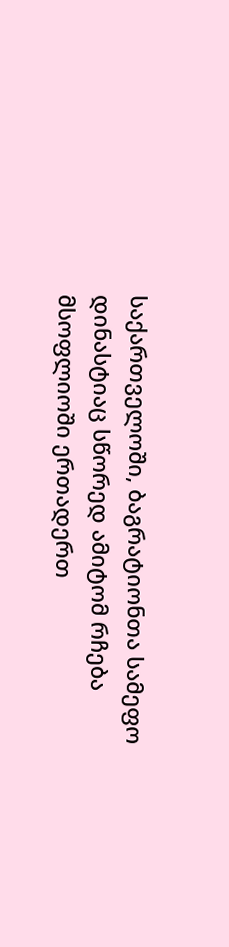საქართველოში, ბაგრატიონთა სამეფო დინასტიაც სწორედ ამიტომ რჩება მსოფლიოში ერთადერთ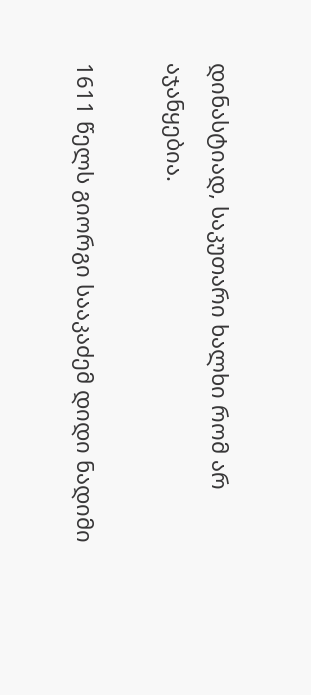დინასტიად, საკუთარი ხალხი რომ არ აჯანყებია.

1611 წელს გიორგი სააკაძემ დიდი ნადიმი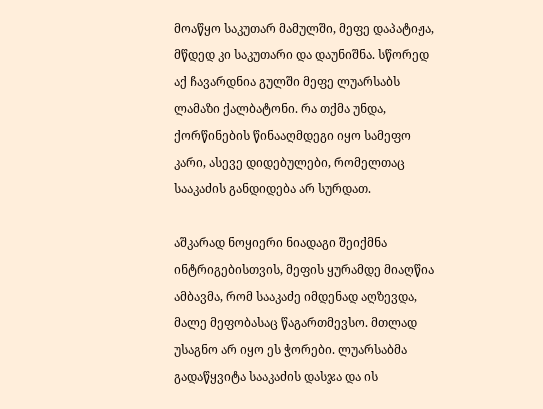მოაწყო საკუთარ მამულში, მეფე დაპატიჟა, მწდედ კი საკუთარი და დაუნიშნა. სწორედ აქ ჩავარდნია გულში მეფე ლუარსაბს ლამაზი ქალბატონი. რა თქმა უნდა, ქორწინების წინააღმდეგი იყო სამეფო კარი, ასევე დიდებულები, რომელთაც სააკაძის განდიდება არ სურდათ.

აშკარად ნოყიერი ნიადაგი შეიქმნა ინტრიგებისთვის, მეფის ყურამდე მიაღწია ამბავმა, რომ სააკაძე იმდენად აღზევდა, მალე მეფობასაც წაგართმევსო. მთლად უსაგნო არ იყო ეს ჭორები. ლუარსაბმა გადაწყვიტა სააკაძის დასჯა და ის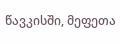წავკისში, მეფეთა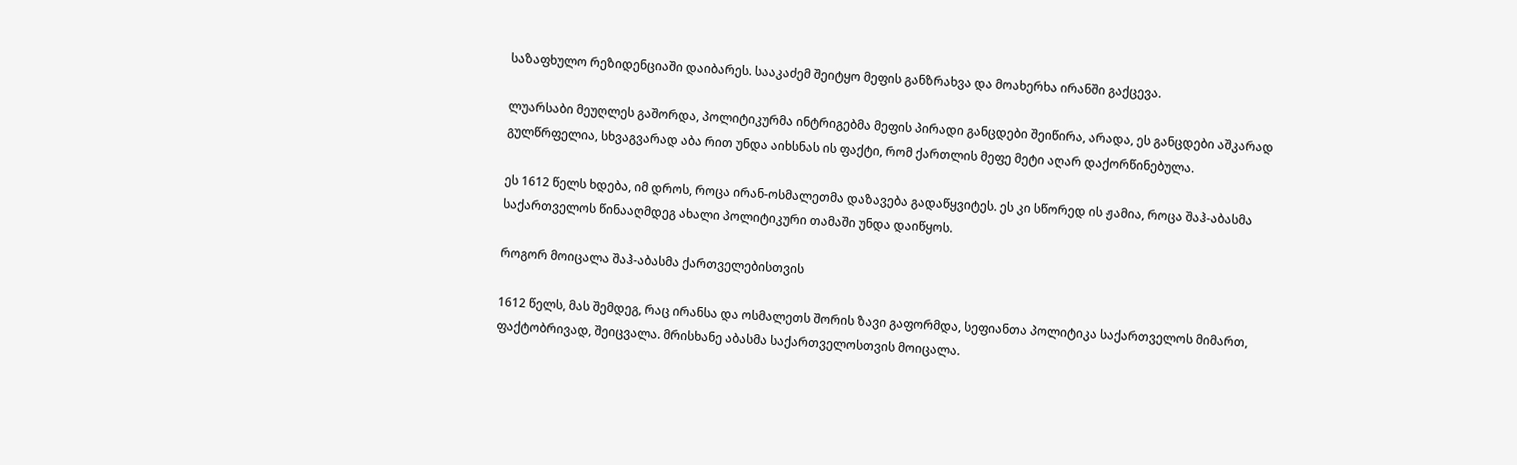საზაფხულო რეზიდენციაში დაიბარეს. სააკაძემ შეიტყო მეფის განზრახვა და მოახერხა ირანში გაქცევა.

ლუარსაბი მეუღლეს გაშორდა, პოლიტიკურმა ინტრიგებმა მეფის პირადი განცდები შეიწირა, არადა, ეს განცდები აშკარად გულწრფელია, სხვაგვარად აბა რით უნდა აიხსნას ის ფაქტი, რომ ქართლის მეფე მეტი აღარ დაქორწინებულა.

ეს 1612 წელს ხდება, იმ დროს, როცა ირან-ოსმალეთმა დაზავება გადაწყვიტეს. ეს კი სწორედ ის ჟამია, როცა შაჰ-აბასმა საქართველოს წინააღმდეგ ახალი პოლიტიკური თამაში უნდა დაიწყოს.

როგორ მოიცალა შაჰ-აბასმა ქართველებისთვის

1612 წელს, მას შემდეგ, რაც ირანსა და ოსმალეთს შორის ზავი გაფორმდა, სეფიანთა პოლიტიკა საქართველოს მიმართ, ფაქტობრივად, შეიცვალა. მრისხანე აბასმა საქართველოსთვის მოიცალა.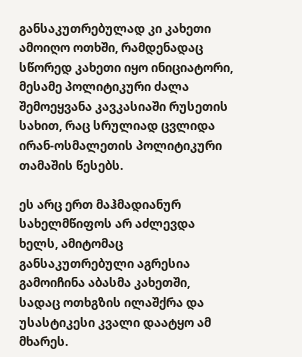განსაკუთრებულად კი კახეთი ამოიღო ოთხში, რამდენადაც სწორედ კახეთი იყო ინიციატორი, მესამე პოლიტიკური ძალა შემოეყვანა კავკასიაში რუსეთის სახით, რაც სრულიად ცვლიდა ირან-ოსმალეთის პოლიტიკური თამაშის წესებს.

ეს არც ერთ მაჰმადიანურ სახელმწიფოს არ აძლევდა ხელს, ამიტომაც განსაკუთრებული აგრესია გამოიჩინა აბასმა კახეთში, სადაც ოთხგზის ილაშქრა და უსასტიკესი კვალი დაატყო ამ მხარეს.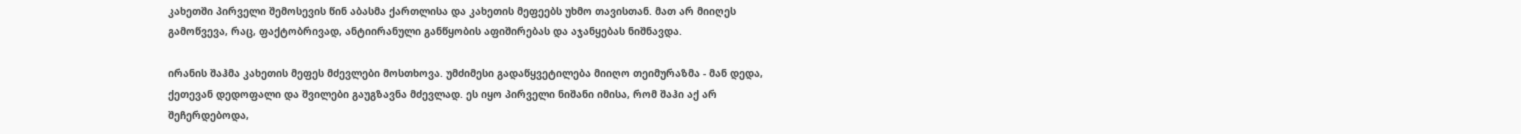კახეთში პირველი შემოსევის წინ აბასმა ქართლისა და კახეთის მეფეებს უხმო თავისთან. მათ არ მიიღეს გამოწვევა, რაც, ფაქტობრივად, ანტიირანული განწყობის აფიშირებას და აჯანყებას ნიშნავდა.

ირანის შაჰმა კახეთის მეფეს მძევლები მოსთხოვა. უმძიმესი გადაწყვეტილება მიიღო თეიმურაზმა - მან დედა, ქეთევან დედოფალი და შვილები გაუგზავნა მძევლად. ეს იყო პირველი ნიშანი იმისა, რომ შაჰი აქ არ შეჩერდებოდა,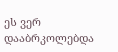ეს ვერ დააბრკოლებდა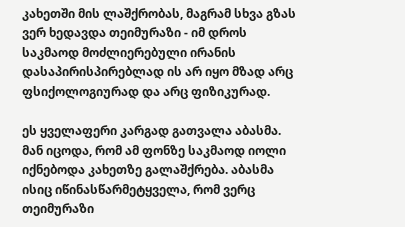კახეთში მის ლაშქრობას, მაგრამ სხვა გზას ვერ ხედავდა თეიმურაზი - იმ დროს საკმაოდ მოძლიერებული ირანის დასაპირისპირებლად ის არ იყო მზად არც ფსიქოლოგიურად და არც ფიზიკურად.

ეს ყველაფერი კარგად გათვალა აბასმა. მან იცოდა, რომ ამ ფონზე საკმაოდ იოლი იქნებოდა კახეთზე გალაშქრება. აბასმა ისიც იწინასწარმეტყველა, რომ ვერც თეიმურაზი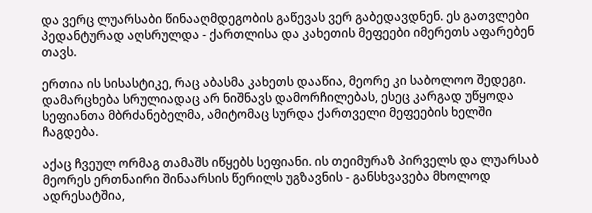და ვერც ლუარსაბი წინააღმდეგობის გაწევას ვერ გაბედავდნენ. ეს გათვლები პედანტურად აღსრულდა - ქართლისა და კახეთის მეფეები იმერეთს აფარებენ თავს.

ერთია ის სისასტიკე, რაც აბასმა კახეთს დააწია, მეორე კი საბოლოო შედეგი. დამარცხება სრულიადაც არ ნიშნავს დამორჩილებას, ესეც კარგად უწყოდა სეფიანთა მბრძანებელმა, ამიტომაც სურდა ქართველი მეფეების ხელში ჩაგდება.

აქაც ჩვეულ ორმაგ თამაშს იწყებს სეფიანი. ის თეიმურაზ პირველს და ლუარსაბ მეორეს ერთნაირი შინაარსის წერილს უგზავნის - განსხვავება მხოლოდ ადრესატშია,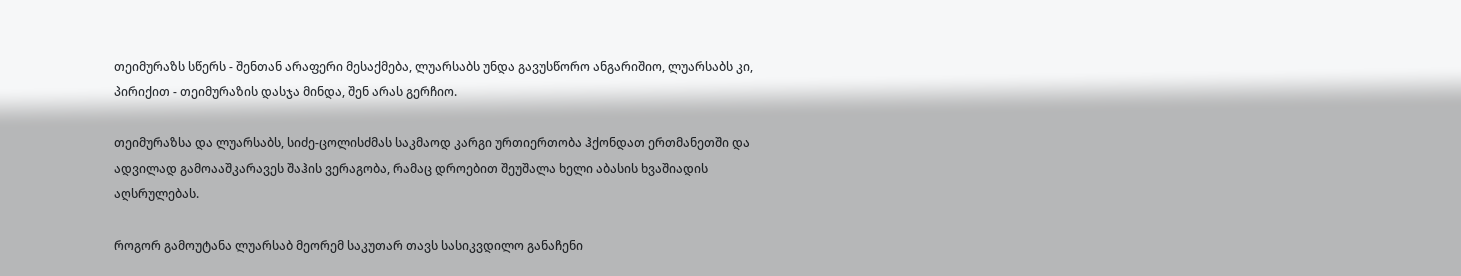თეიმურაზს სწერს - შენთან არაფერი მესაქმება, ლუარსაბს უნდა გავუსწორო ანგარიშიო, ლუარსაბს კი, პირიქით - თეიმურაზის დასჯა მინდა, შენ არას გერჩიო.

თეიმურაზსა და ლუარსაბს, სიძე-ცოლისძმას საკმაოდ კარგი ურთიერთობა ჰქონდათ ერთმანეთში და ადვილად გამოააშკარავეს შაჰის ვერაგობა, რამაც დროებით შეუშალა ხელი აბასის ხვაშიადის აღსრულებას.

როგორ გამოუტანა ლუარსაბ მეორემ საკუთარ თავს სასიკვდილო განაჩენი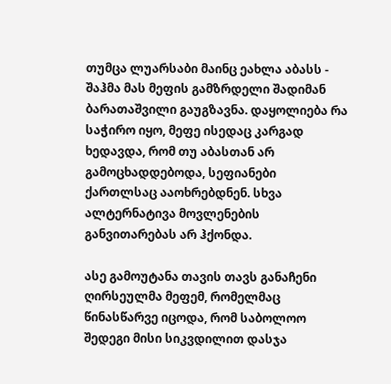თუმცა ლუარსაბი მაინც ეახლა აბასს - შაჰმა მას მეფის გამზრდელი შადიმან ბარათაშვილი გაუგზავნა. დაყოლიება რა საჭირო იყო, მეფე ისედაც კარგად ხედავდა, რომ თუ აბასთან არ გამოცხადდებოდა, სეფიანები ქართლსაც ააოხრებდნენ. სხვა ალტერნატივა მოვლენების განვითარებას არ ჰქონდა.

ასე გამოუტანა თავის თავს განაჩენი ღირსეულმა მეფემ, რომელმაც წინასწარვე იცოდა, რომ საბოლოო შედეგი მისი სიკვდილით დასჯა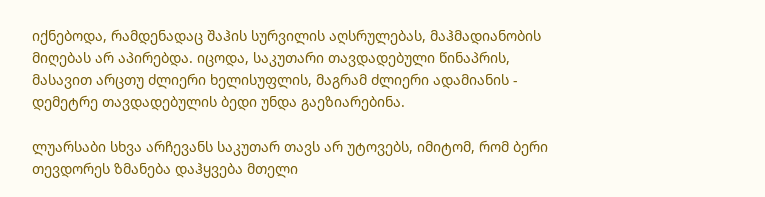იქნებოდა, რამდენადაც შაჰის სურვილის აღსრულებას, მაჰმადიანობის მიღებას არ აპირებდა. იცოდა, საკუთარი თავდადებული წინაპრის, მასავით არცთუ ძლიერი ხელისუფლის, მაგრამ ძლიერი ადამიანის - დემეტრე თავდადებულის ბედი უნდა გაეზიარებინა.

ლუარსაბი სხვა არჩევანს საკუთარ თავს არ უტოვებს, იმიტომ, რომ ბერი თევდორეს ზმანება დაჰყვება მთელი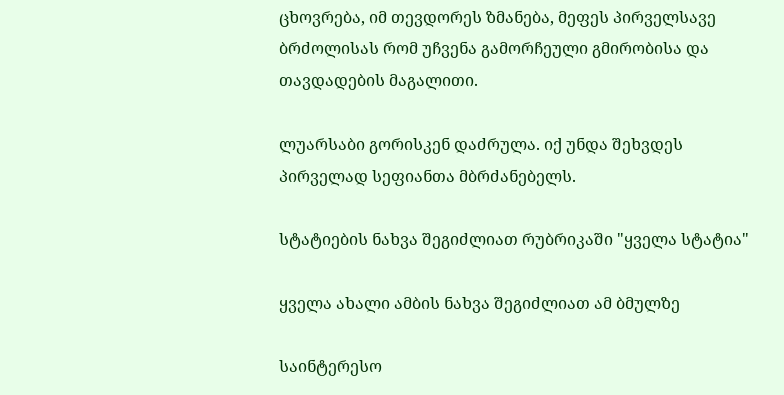ცხოვრება, იმ თევდორეს ზმანება, მეფეს პირველსავე ბრძოლისას რომ უჩვენა გამორჩეული გმირობისა და თავდადების მაგალითი.

ლუარსაბი გორისკენ დაძრულა. იქ უნდა შეხვდეს პირველად სეფიანთა მბრძანებელს.

სტატიების ნახვა შეგიძლიათ რუბრიკაში "ყველა სტატია"

ყველა ახალი ამბის ნახვა შეგიძლიათ ამ ბმულზე

საინტერესო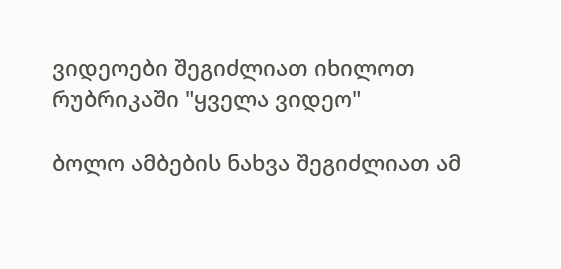ვიდეოები შეგიძლიათ იხილოთ რუბრიკაში "ყველა ვიდეო"

ბოლო ამბების ნახვა შეგიძლიათ ამ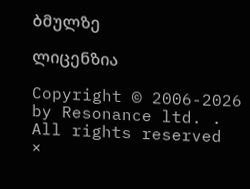ბმულზე

ლიცენზია

Copyright © 2006-2026 by Resonance ltd. . All rights reserved
×